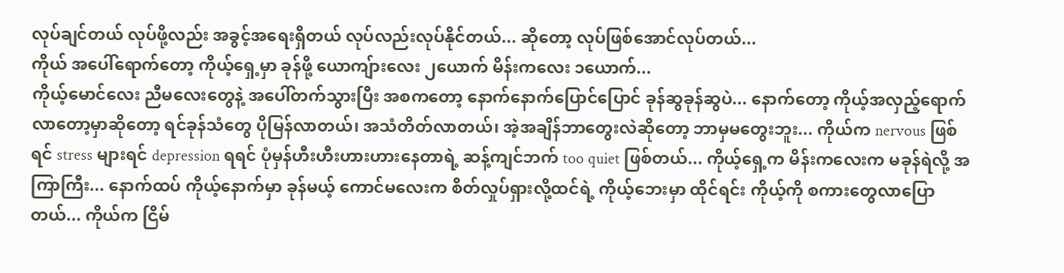လုပ်ချင်တယ် လုပ်ဖို့လည်း အခွင့်အရေးရှိတယ် လုပ်လည်းလုပ်နိုင်တယ်... ဆိုတော့ လုပ်ဖြစ်အောင်လုပ်တယ်...
ကိုယ် အပေါ်ရောက်တော့ ကိုယ့်ရှေ့မှာ ခုန်ဖို့ ယောကျ်ားလေး ၂ယောက် မိန်းကလေး ၁ယောက်...
ကိုယ့်မောင်လေး ညီမလေးတွေနဲ့ အပေါ်တက်သွားပြီး အစကတော့ နောက်နောက်ပြောင်ပြောင် ခုန်ဆွခုန်ဆွပဲ... နောက်တော့ ကိုယ့်အလှည့်ရောက်လာတော့မှာဆိုတော့ ရင်ခုန်သံတွေ ပိုမြန်လာတယ်၊ အသံတိတ်လာတယ်၊ အဲ့အချိန်ဘာတွေးလဲဆိုတော့ ဘာမှမတွေးဘူး... ကိုယ်က nervous ဖြစ်ရင် stress များရင် depression ရရင် ပုံမှန်ဟီးဟီးဟားဟားနေတာရဲ့ ဆန့်ကျင်ဘက် too quiet ဖြစ်တယ်... ကိုယ့်ရှေ့က မိန်းကလေးက မခုန်ရဲလို့ အကြာကြီး... နောက်ထပ် ကိုယ့်နောက်မှာ ခုန်မယ့် ကောင်မလေးက စိတ်လှုပ်ရှားလို့ထင်ရဲ့ ကိုယ့်ဘေးမှာ ထိုင်ရင်း ကိုယ့်ကို စကားတွေလာပြောတယ်... ကိုယ်က ငြိမ်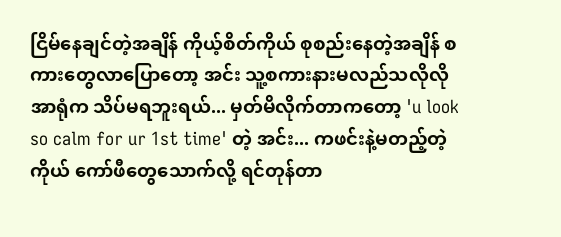ငြိမ်နေချင်တဲ့အချိန် ကိုယ့်စိတ်ကိုယ် စုစည်းနေတဲ့အချိန် စကားတွေလာပြောတော့ အင်း သူ့စကားနားမလည်သလိုလို အာရုံက သိပ်မရဘူးရယ်... မှတ်မိလိုက်တာကတော့ 'u look so calm for ur 1st time' တဲ့ အင်း... ကဖင်းနဲ့မတည့်တဲ့ကိုယ် ကော်ဖီတွေသောက်လို့ ရင်တုန်တာ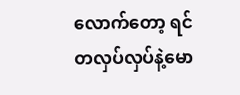လောက်တော့ ရင်တလှပ်လှပ်နဲ့မော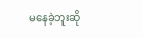မနေခဲ့ဘူးဆို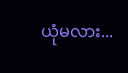ယုံမလား...